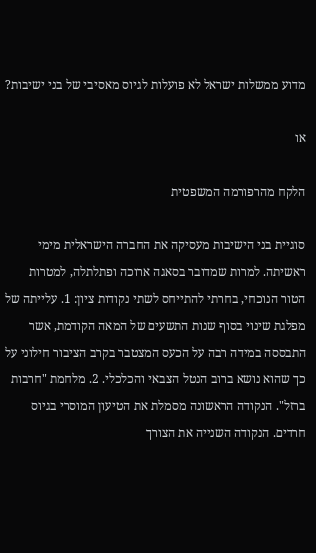מדוע ממשלות ישראל לא פועלות לגיוס מאסיבי של בני ישיבות?

או

הלקח מהרפורמה המשפטית

סוגיית בני הישיבות מעסיקה את החברה הישראלית מימי ראשיתה. למרות שמדובר בסאגה ארוכה ופתלתלה, למטרות הטור הנוכחי, בחרתי להתייחס לשתי נקודות ציון: 1. עלייתה של מפלגת שינוי בסוף שנות התשעים של המאה הקודמת, אשר התבססה במידה רבה על הכעס המצטבר בקרב הציבור חילוני על כך שהוא נושא ברוב הנטל הצבאי והכלכלי. 2. מלחמת "חרבות ברזל". הנקודה הראשונה מסמלת את הטיעון המוסרי בגיוס חרדים. הנקודה השנייה את הצורך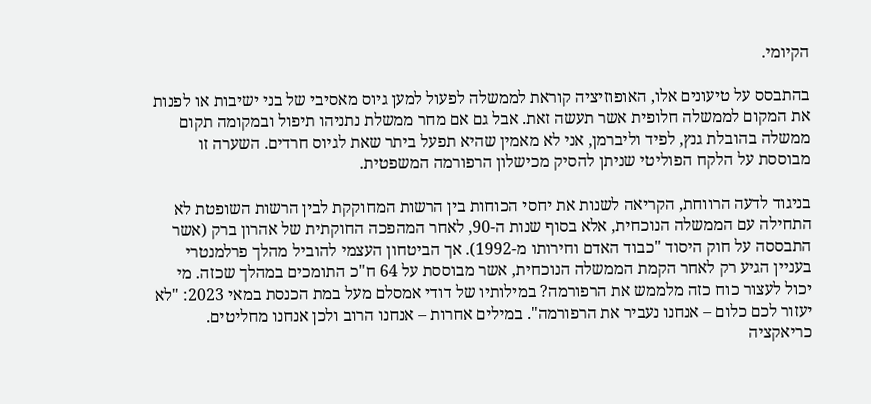הקיומי.

בהתבסס על טיעונים אלו, האופוזיציה קוראת לממשלה לפעול למען גיוס מאסיבי של בני ישיבות או לפנות את המקום לממשלה חלופית אשר תעשה זאת. אבל גם אם מחר ממשלת נתניהו תיפול ובמקומה תקום ממשלה בהובלת גנץ, לפיד וליברמן, אני לא מאמין שהיא תפעל ביתר שאת לגיוס חרדים. השערה זו מבוססת על הלקח הפוליטי שניתן להסיק מכישלון הרפורמה המשפטית.

בניגוד לדעה הרווחת, הקריאה לשנות את יחסי הכוחות בין הרשות המחוקקת לבין הרשות השופטת לא התחילה עם הממשלה הנוכחית, אלא בסוף שנות ה-90, לאחר המהפכה החוקתית של אהרון ברק (אשר התבססה על חוק היסוד "כבוד האדם וחירותו מ-1992). אך הביטחון העצמי להוביל מהלך פרלמנטרי בעניין הגיע רק לאחר הקמת הממשלה הנוכחית, אשר מבוססת על 64 ח"כ התומכים במהלך שכזה. מי יכול לעצור כוח כזה מלממש את הרפורמה? במילותיו של דודי אמסלם מעל במת הכנסת במאי 2023: "לא יעזור לכם כלום – אנחנו נעביר את הרפורמה". במילים אחרות – אנחנו הרוב ולכן אנחנו מחליטים. כריאקציה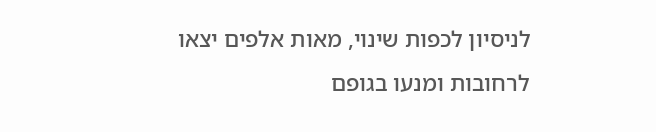לניסיון לכפות שינוי, מאות אלפים יצאו לרחובות ומנעו בגופם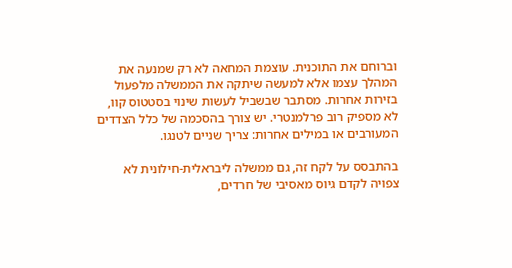וברוחם את התוכנית. עוצמת המחאה לא רק שמנעה את המהלך עצמו אלא למעשה שיתקה את הממשלה מלפעול בזירות אחרות. מסתבר שבשביל לעשות שינוי בסטטוס קוו, לא מספיק רוב פרלמנטרי. יש צורך בהסכמה של כלל הצדדים המעורבים או במילים אחרות: צריך שניים לטנגו.

בהתבסס על לקח זה, גם ממשלה ליבראלית-חילונית לא צפויה לקדם גיוס מאסיבי של חרדים,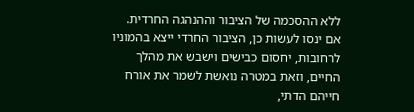ללא ההסכמה של הציבור וההנהגה החרדית. אם ינסו לעשות כן, הציבור החרדי ייצא בהמוניו לרחובות, יחסום כבישים וישבש את מהלך החיים, וזאת במטרה נואשת לשמר את אורח חייהם הדתי,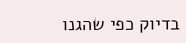בדיוק כפי שהגנו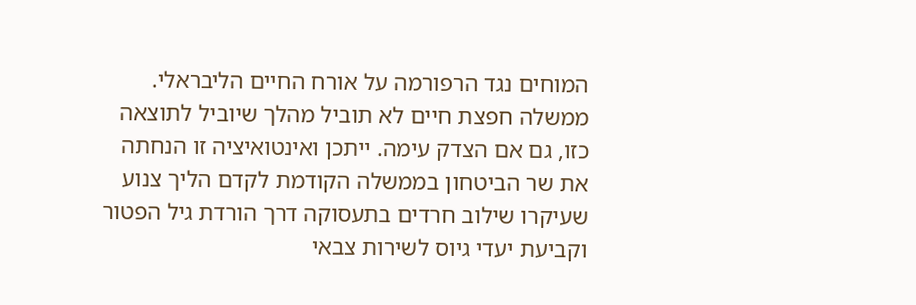המוחים נגד הרפורמה על אורח החיים הליבראלי. ממשלה חפצת חיים לא תוביל מהלך שיוביל לתוצאה כזו, גם אם הצדק עימה. ייתכן ואינטואיציה זו הנחתה את שר הביטחון בממשלה הקודמת לקדם הליך צנוע שעיקרו שילוב חרדים בתעסוקה דרך הורדת גיל הפטור וקביעת יעדי גיוס לשירות צבאי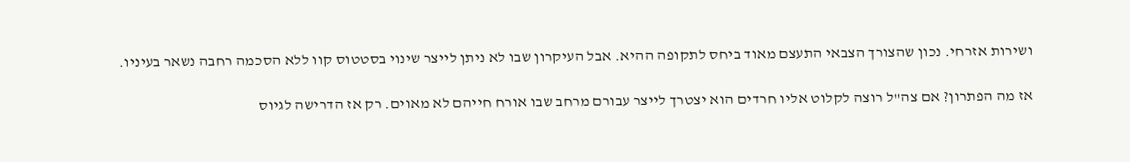ושירות אזרחי. נכון שהצורך הצבאי התעצם מאוד ביחס לתקופה ההיא. אבל העיקרון שבו לא ניתן לייצר שינוי בסטטוס קוו ללא הסכמה רחבה נשאר בעיניו.

אז מה הפתרון? אם צה"ל רוצה לקלוט אליו חרדים הוא יצטרך לייצר עבורם מרחב שבו אורח חייהם לא מאוים. רק אז הדרישה לגיוס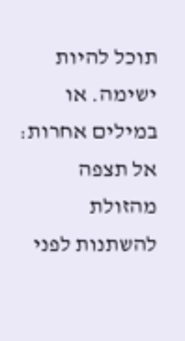תוכל להיות ישימה. או במילים אחרות: אל תצפה מהזולת להשתנות לפני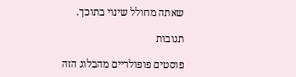שאתה מחולל שינוי בתוכך.

תגובות

פוסטים פופולריים מהבלוג הזה